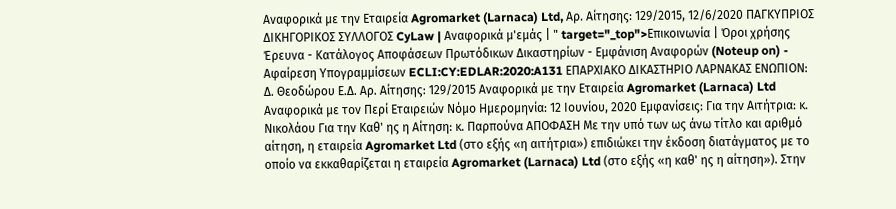Αναφορικά με την Εταιρεία Agromarket (Larnaca) Ltd, Αρ. Αίτησης: 129/2015, 12/6/2020 ΠΑΓΚΥΠΡΙΟΣ ΔΙΚΗΓΟΡΙΚΟΣ ΣΥΛΛΟΓΟΣ CyLaw | Αναφορικά μ'εμάς | " target="_top">Επικοινωνία | Όροι χρήσης Έρευνα - Κατάλογος Αποφάσεων Πρωτόδικων Δικαστηρίων - Εμφάνιση Αναφορών (Noteup on) - Αφαίρεση Υπογραμμίσεων ECLI:CY:EDLAR:2020:A131 ΕΠΑΡΧΙΑΚΟ ΔΙΚΑΣΤΗΡΙΟ ΛΑΡΝΑΚΑΣ ΕΝΩΠΙΟΝ: Δ. Θεοδώρου Ε.Δ. Αρ. Αίτησης: 129/2015 Αναφορικά με την Εταιρεία Agromarket (Larnaca) Ltd Αναφορικά με τον Περί Εταιρειών Νόμο Ημερομηνία: 12 Ιουνίου, 2020 Εμφανίσεις: Για την Αιτήτρια: κ. Νικολάου Για την Καθ' ης η Αίτηση: κ. Παρπούνα ΑΠΟΦΑΣΗ Με την υπό των ως άνω τίτλο και αριθμό αίτηση, η εταιρεία Agromarket Ltd (στο εξής «η αιτήτρια») επιδιώκει την έκδοση διατάγματος με το οποίο να εκκαθαρίζεται η εταιρεία Agromarket (Larnaca) Ltd (στο εξής «η καθ' ης η αίτηση»). Στην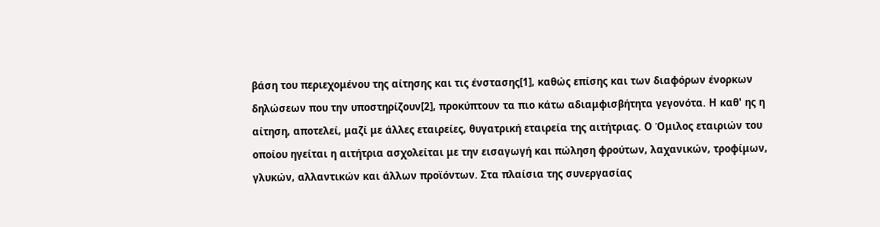βάση του περιεχομένου της αίτησης και τις ένστασης[1], καθώς επίσης και των διαφόρων ένορκων δηλώσεων που την υποστηρίζουν[2], προκύπτουν τα πιο κάτω αδιαμφισβήτητα γεγονότα. Η καθ' ης η αίτηση, αποτελεί, μαζί με άλλες εταιρείες, θυγατρική εταιρεία της αιτήτριας. Ο Όμιλος εταιριών του οποίου ηγείται η αιτήτρια ασχολείται με την εισαγωγή και πώληση φρούτων, λαχανικών, τροφίμων, γλυκών, αλλαντικών και άλλων προϊόντων. Στα πλαίσια της συνεργασίας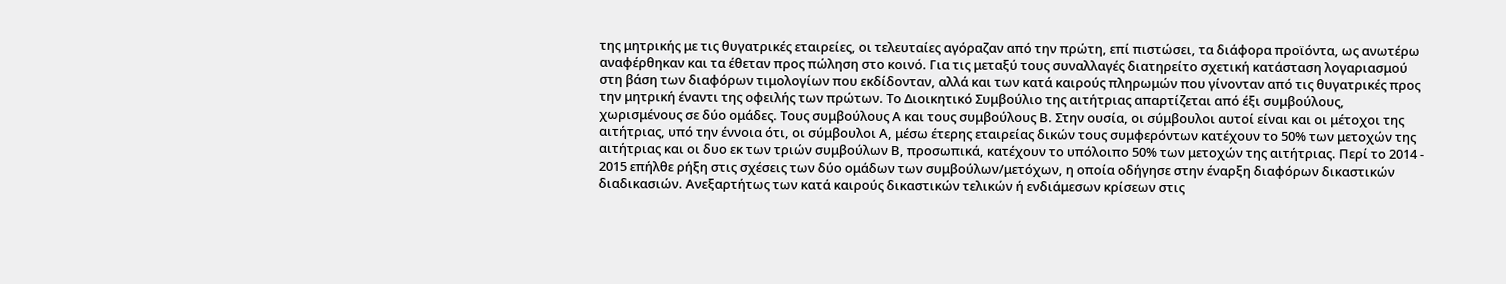της μητρικής με τις θυγατρικές εταιρείες, οι τελευταίες αγόραζαν από την πρώτη, επί πιστώσει, τα διάφορα προϊόντα, ως ανωτέρω αναφέρθηκαν και τα έθεταν προς πώληση στο κοινό. Για τις μεταξύ τους συναλλαγές διατηρείτο σχετική κατάσταση λογαριασμού στη βάση των διαφόρων τιμολογίων που εκδίδονταν, αλλά και των κατά καιρούς πληρωμών που γίνονταν από τις θυγατρικές προς την μητρική έναντι της οφειλής των πρώτων. Το Διοικητικό Συμβούλιο της αιτήτριας απαρτίζεται από έξι συμβούλους, χωρισμένους σε δύο ομάδες. Τους συμβούλους Α και τους συμβούλους Β. Στην ουσία, οι σύμβουλοι αυτοί είναι και οι μέτοχοι της αιτήτριας, υπό την έννοια ότι, οι σύμβουλοι Α, μέσω έτερης εταιρείας δικών τους συμφερόντων κατέχουν το 50% των μετοχών της αιτήτριας και οι δυο εκ των τριών συμβούλων Β, προσωπικά, κατέχουν το υπόλοιπο 50% των μετοχών της αιτήτριας. Περί το 2014 - 2015 επήλθε ρήξη στις σχέσεις των δύο ομάδων των συμβούλων/μετόχων, η οποία οδήγησε στην έναρξη διαφόρων δικαστικών διαδικασιών. Ανεξαρτήτως των κατά καιρούς δικαστικών τελικών ή ενδιάμεσων κρίσεων στις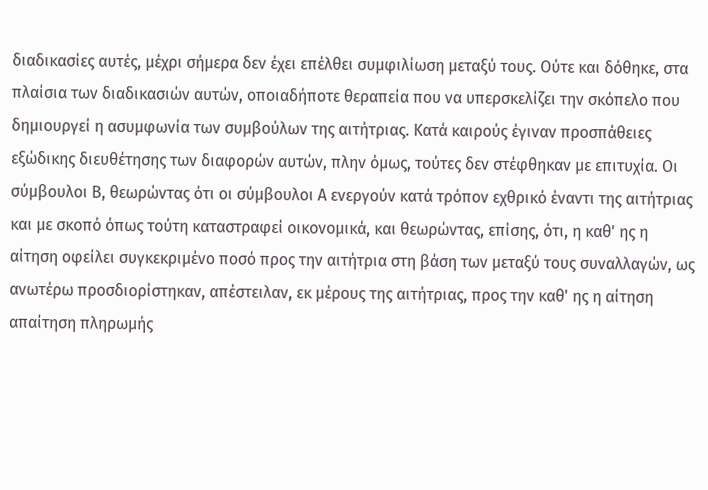διαδικασίες αυτές, μέχρι σήμερα δεν έχει επέλθει συμφιλίωση μεταξύ τους. Ούτε και δόθηκε, στα πλαίσια των διαδικασιών αυτών, οποιαδήποτε θεραπεία που να υπερσκελίζει την σκόπελο που δημιουργεί η ασυμφωνία των συμβούλων της αιτήτριας. Κατά καιρούς έγιναν προσπάθειες εξώδικης διευθέτησης των διαφορών αυτών, πλην όμως, τούτες δεν στέφθηκαν με επιτυχία. Οι σύμβουλοι Β, θεωρώντας ότι οι σύμβουλοι Α ενεργούν κατά τρόπον εχθρικό έναντι της αιτήτριας και με σκοπό όπως τούτη καταστραφεί οικονομικά, και θεωρώντας, επίσης, ότι, η καθ' ης η αίτηση οφείλει συγκεκριμένο ποσό προς την αιτήτρια στη βάση των μεταξύ τους συναλλαγών, ως ανωτέρω προσδιορίστηκαν, απέστειλαν, εκ μέρους της αιτήτριας, προς την καθ' ης η αίτηση απαίτηση πληρωμής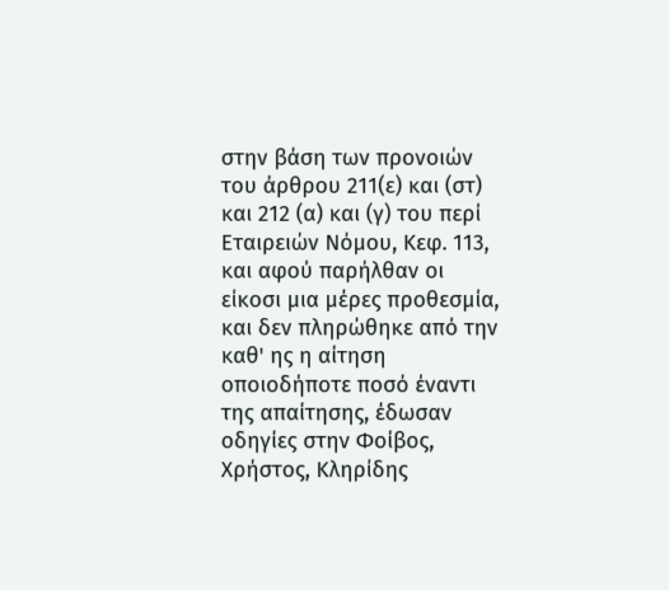στην βάση των προνοιών του άρθρου 211(ε) και (στ) και 212 (α) και (γ) του περί Εταιρειών Νόμου, Κεφ. 113, και αφού παρήλθαν οι είκοσι μια μέρες προθεσμία, και δεν πληρώθηκε από την καθ' ης η αίτηση οποιοδήποτε ποσό έναντι της απαίτησης, έδωσαν οδηγίες στην Φοίβος, Χρήστος, Κληρίδης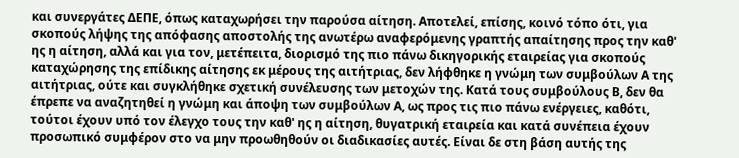και συνεργάτες ΔΕΠΕ, όπως καταχωρήσει την παρούσα αίτηση. Αποτελεί, επίσης, κοινό τόπο ότι, για σκοπούς λήψης της απόφασης αποστολής της ανωτέρω αναφερόμενης γραπτής απαίτησης προς την καθ' ης η αίτηση, αλλά και για τον, μετέπειτα, διορισμό της πιο πάνω δικηγορικής εταιρείας για σκοπούς καταχώρησης της επίδικης αίτησης εκ μέρους της αιτήτριας, δεν λήφθηκε η γνώμη των συμβούλων Α της αιτήτριας, ούτε και συγκλήθηκε σχετική συνέλευσης των μετοχών της. Κατά τους συμβούλους Β, δεν θα έπρεπε να αναζητηθεί η γνώμη και άποψη των συμβούλων Α, ως προς τις πιο πάνω ενέργειες, καθότι, τούτοι έχουν υπό τον έλεγχο τους την καθ' ης η αίτηση, θυγατρική εταιρεία και κατά συνέπεια έχουν προσωπικό συμφέρον στο να μην προωθηθούν οι διαδικασίες αυτές. Είναι δε στη βάση αυτής της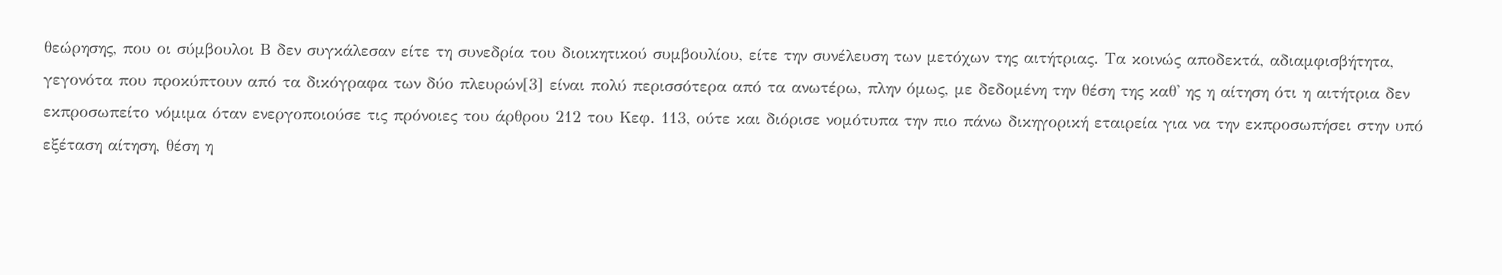θεώρησης, που οι σύμβουλοι Β δεν συγκάλεσαν είτε τη συνεδρία του διοικητικού συμβουλίου, είτε την συνέλευση των μετόχων της αιτήτριας. Τα κοινώς αποδεκτά, αδιαμφισβήτητα, γεγονότα που προκύπτουν από τα δικόγραφα των δύο πλευρών[3] είναι πολύ περισσότερα από τα ανωτέρω, πλην όμως, με δεδομένη την θέση της καθ' ης η αίτηση ότι η αιτήτρια δεν εκπροσωπείτο νόμιμα όταν ενεργοποιούσε τις πρόνοιες του άρθρου 212 του Κεφ. 113, ούτε και διόρισε νομότυπα την πιο πάνω δικηγορική εταιρεία για να την εκπροσωπήσει στην υπό εξέταση αίτηση, θέση η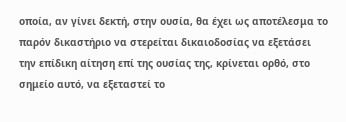οποία, αν γίνει δεκτή, στην ουσία, θα έχει ως αποτέλεσμα το παρόν δικαστήριο να στερείται δικαιοδοσίας να εξετάσει την επίδικη αίτηση επί της ουσίας της, κρίνεται ορθό, στο σημείο αυτό, να εξεταστεί το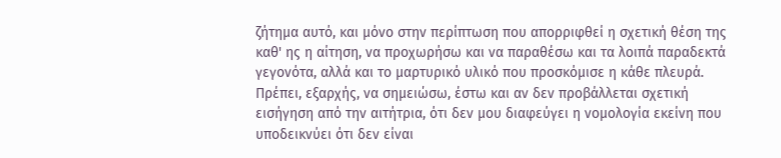ζήτημα αυτό, και μόνο στην περίπτωση που απορριφθεί η σχετική θέση της καθ' ης η αίτηση, να προχωρήσω και να παραθέσω και τα λοιπά παραδεκτά γεγονότα, αλλά και το μαρτυρικό υλικό που προσκόμισε η κάθε πλευρά. Πρέπει, εξαρχής, να σημειώσω, έστω και αν δεν προβάλλεται σχετική εισήγηση από την αιτήτρια, ότι δεν μου διαφεύγει η νομολογία εκείνη που υποδεικνύει ότι δεν είναι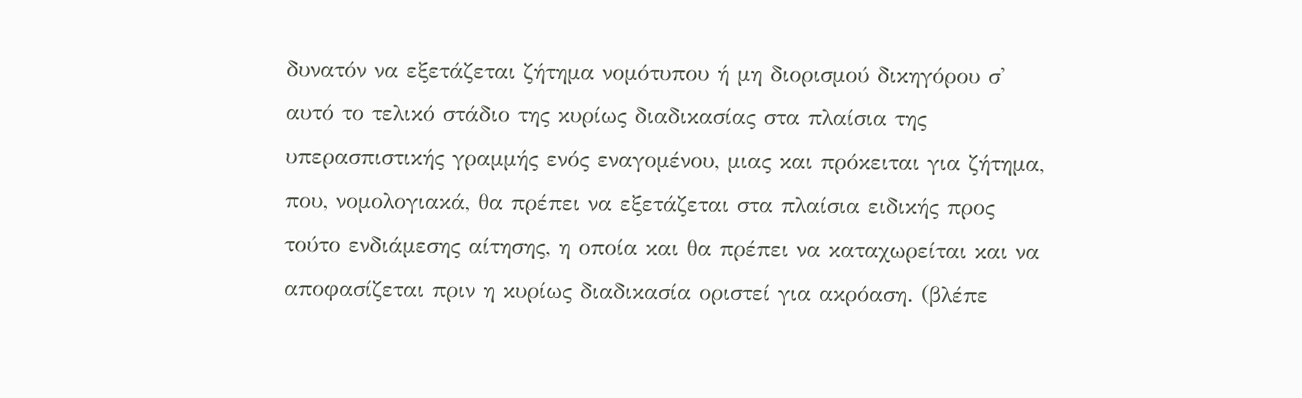δυνατόν να εξετάζεται ζήτημα νομότυπου ή μη διορισμού δικηγόρου σ' αυτό το τελικό στάδιο της κυρίως διαδικασίας στα πλαίσια της υπερασπιστικής γραμμής ενός εναγομένου, μιας και πρόκειται για ζήτημα, που, νομολογιακά, θα πρέπει να εξετάζεται στα πλαίσια ειδικής προς τούτο ενδιάμεσης αίτησης, η οποία και θα πρέπει να καταχωρείται και να αποφασίζεται πριν η κυρίως διαδικασία οριστεί για ακρόαση. (βλέπε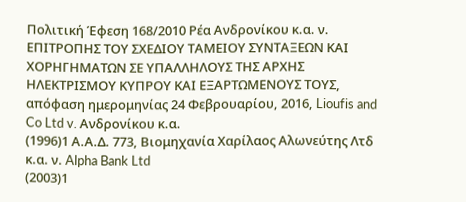Πολιτική Έφεση 168/2010 Ρέα Ανδρονίκου κ.α. ν. ΕΠΙΤΡΟΠΗΣ ΤΟΥ ΣΧΕΔΙΟΥ ΤΑΜΕΙΟΥ ΣΥΝΤΑΞΕΩΝ ΚΑΙ ΧΟΡΗΓΗΜΑΤΩΝ ΣΕ ΥΠΑΛΛΗΛΟΥΣ ΤΗΣ ΑΡΧΗΣ ΗΛΕΚΤΡΙΣΜΟΥ ΚΥΠΡΟΥ ΚΑΙ ΕΞΑΡΤΩΜΕΝΟΥΣ ΤΟΥΣ, απόφαση ημερομηνίας 24 Φεβρουαρίου, 2016, Lioufis and Co Ltd v. Ανδρονίκου κ.α.
(1996)1 Α.Α.Δ. 773, Βιομηχανία Χαρίλαος Αλωνεύτης Λτδ κ.α. ν. Alpha Bank Ltd
(2003)1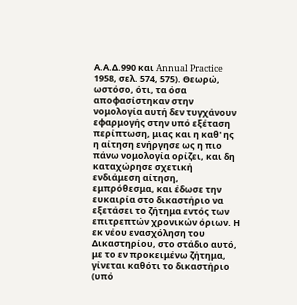Α.Α.Δ.990 και Annual Practice 1958, σελ. 574, 575). Θεωρώ, ωστόσο, ότι, τα όσα αποφασίστηκαν στην νομολογία αυτή δεν τυγχάνουν εφαρμογής στην υπό εξέταση περίπτωση, μιας και η καθ' ης η αίτηση ενήργησε ως η πιο πάνω νομολογία ορίζει, και δη καταχώρησε σχετική ενδιάμεση αίτηση, εμπρόθεσμα, και έδωσε την ευκαιρία στο δικαστήριο να εξετάσει το ζήτημα εντός των επιτρεπτών χρονικών όριων. Η εκ νέου ενασχόληση του Δικαστηρίου, στο στάδιο αυτό, με το εν προκειμένω ζήτημα, γίνεται καθότι το δικαστήριο (υπό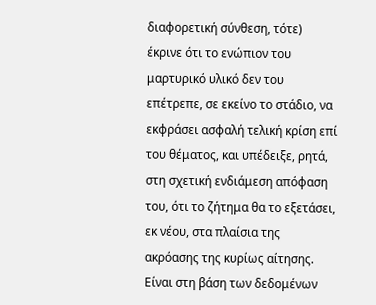διαφορετική σύνθεση, τότε) έκρινε ότι το ενώπιον του μαρτυρικό υλικό δεν του επέτρεπε, σε εκείνο το στάδιο, να εκφράσει ασφαλή τελική κρίση επί του θέματος, και υπέδειξε, ρητά, στη σχετική ενδιάμεση απόφαση του, ότι το ζήτημα θα το εξετάσει, εκ νέου, στα πλαίσια της ακρόασης της κυρίως αίτησης. Είναι στη βάση των δεδομένων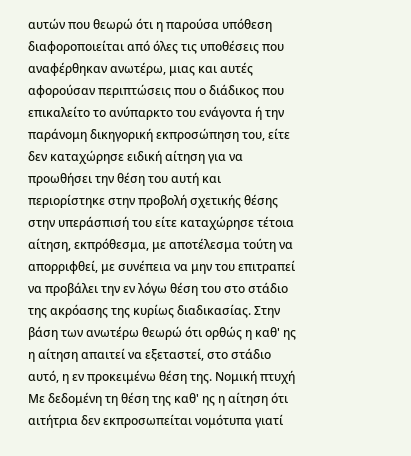αυτών που θεωρώ ότι η παρούσα υπόθεση διαφοροποιείται από όλες τις υποθέσεις που αναφέρθηκαν ανωτέρω, μιας και αυτές αφορούσαν περιπτώσεις που ο διάδικος που επικαλείτο το ανύπαρκτο του ενάγοντα ή την παράνομη δικηγορική εκπροσώπηση του, είτε δεν καταχώρησε ειδική αίτηση για να προωθήσει την θέση του αυτή και περιορίστηκε στην προβολή σχετικής θέσης στην υπεράσπισή του είτε καταχώρησε τέτοια αίτηση, εκπρόθεσμα, με αποτέλεσμα τούτη να απορριφθεί, με συνέπεια να μην του επιτραπεί να προβάλει την εν λόγω θέση του στο στάδιο της ακρόασης της κυρίως διαδικασίας. Στην βάση των ανωτέρω θεωρώ ότι ορθώς η καθ' ης η αίτηση απαιτεί να εξεταστεί, στο στάδιο αυτό, η εν προκειμένω θέση της. Νομική πτυχή Με δεδομένη τη θέση της καθ' ης η αίτηση ότι αιτήτρια δεν εκπροσωπείται νομότυπα γιατί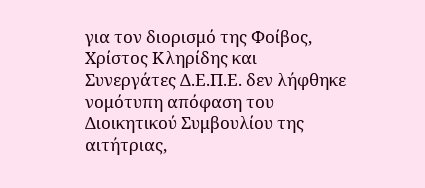για τον διορισμό της Φοίβος, Χρίστος Κληρίδης και Συνεργάτες Δ.Ε.Π.Ε. δεν λήφθηκε νομότυπη απόφαση του Διοικητικού Συμβουλίου της αιτήτριας,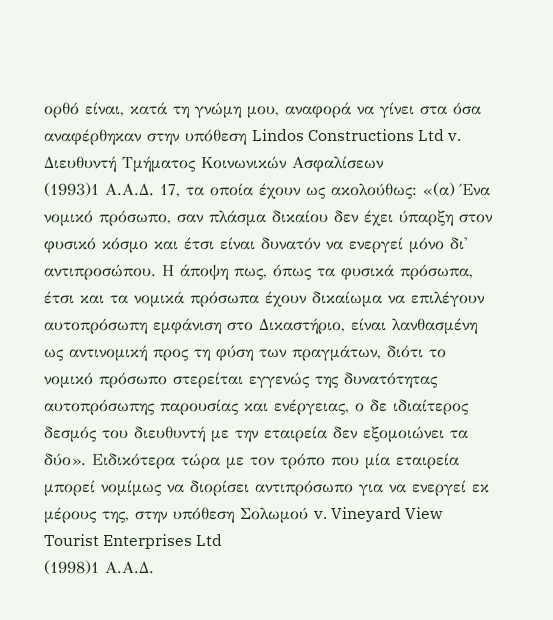ορθό είναι, κατά τη γνώμη μου, αναφορά να γίνει στα όσα αναφέρθηκαν στην υπόθεση Lindos Constructions Ltd v. Διευθυντή Τμήματος Κοινωνικών Ασφαλίσεων
(1993)1 Α.Α.Δ. 17, τα οποία έχουν ως ακολούθως: «(α) Ένα νομικό πρόσωπο, σαν πλάσμα δικαίου δεν έχει ύπαρξη στον φυσικό κόσμο και έτσι είναι δυνατόν να ενεργεί μόνο δι' αντιπροσώπου. Η άποψη πως, όπως τα φυσικά πρόσωπα, έτσι και τα νομικά πρόσωπα έχουν δικαίωμα να επιλέγουν αυτοπρόσωπη εμφάνιση στο Δικαστήριο, είναι λανθασμένη ως αντινομική προς τη φύση των πραγμάτων, διότι το νομικό πρόσωπο στερείται εγγενώς της δυνατότητας αυτοπρόσωπης παρουσίας και ενέργειας, ο δε ιδιαίτερος δεσμός του διευθυντή με την εταιρεία δεν εξομοιώνει τα δύο». Ειδικότερα τώρα με τον τρόπο που μία εταιρεία μπορεί νομίμως να διορίσει αντιπρόσωπο για να ενεργεί εκ μέρους της, στην υπόθεση Σολωμού v. Vineyard View Tourist Enterprises Ltd
(1998)1 Α.Α.Δ.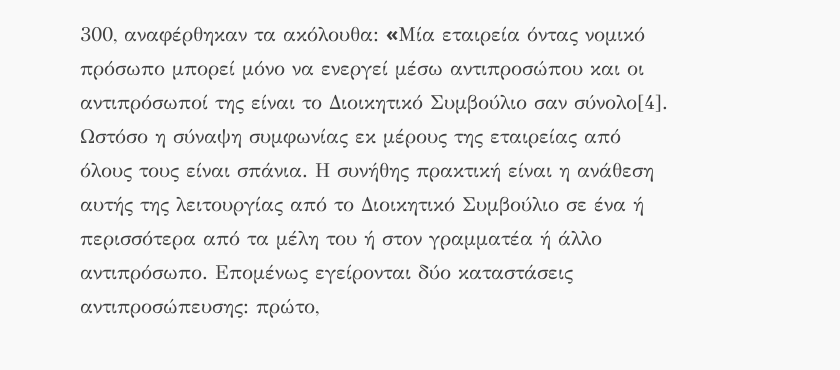300, αναφέρθηκαν τα ακόλουθα: «Mία εταιρεία όντας νομικό πρόσωπο μπορεί μόνο να ενεργεί μέσω αντιπροσώπου και οι αντιπρόσωποί της είναι το Διοικητικό Συμβούλιο σαν σύνολο[4]. Ωστόσο η σύναψη συμφωνίας εκ μέρους της εταιρείας από όλους τους είναι σπάνια. Η συνήθης πρακτική είναι η ανάθεση αυτής της λειτουργίας από το Διοικητικό Συμβούλιο σε ένα ή περισσότερα από τα μέλη του ή στον γραμματέα ή άλλο αντιπρόσωπο. Επομένως εγείρονται δύο καταστάσεις αντιπροσώπευσης: πρώτο,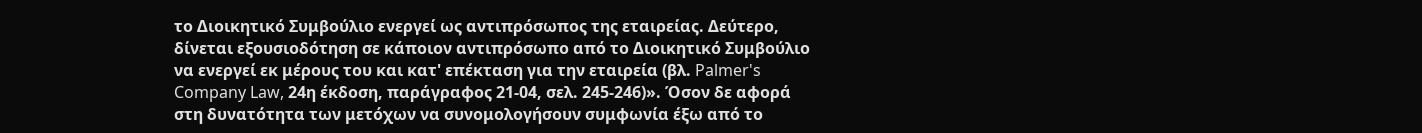το Διοικητικό Συμβούλιο ενεργεί ως αντιπρόσωπος της εταιρείας. Δεύτερο, δίνεται εξουσιοδότηση σε κάποιον αντιπρόσωπο από το Διοικητικό Συμβούλιο να ενεργεί εκ μέρους του και κατ' επέκταση για την εταιρεία (βλ. Palmer's Company Law, 24η έκδοση, παράγραφος 21‑04, σελ. 245‑246)». Όσον δε αφορά στη δυνατότητα των μετόχων να συνομολογήσουν συμφωνία έξω από το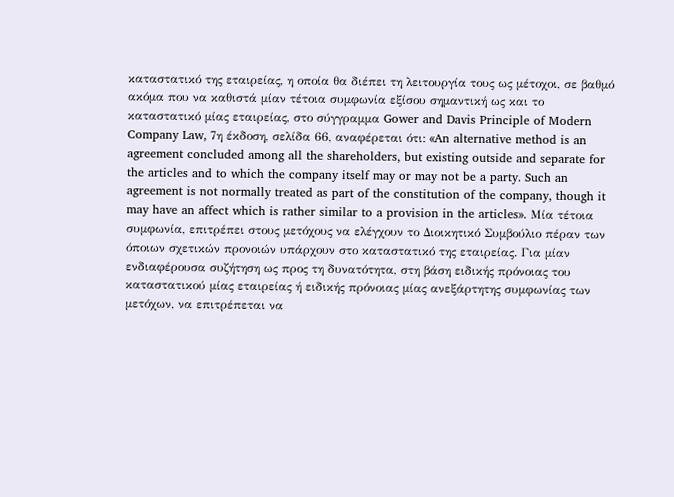καταστατικό της εταιρείας, η οποία θα διέπει τη λειτουργία τους ως μέτοχοι, σε βαθμό ακόμα που να καθιστά μίαν τέτοια συμφωνία εξίσου σημαντική ως και το καταστατικό μίας εταιρείας, στο σύγγραμμα Gower and Davis Principle of Modern Company Law, 7η έκδοση, σελίδα 66, αναφέρεται ότι: «An alternative method is an agreement concluded among all the shareholders, but existing outside and separate for the articles and to which the company itself may or may not be a party. Such an agreement is not normally treated as part of the constitution of the company, though it may have an affect which is rather similar to a provision in the articles». Μία τέτοια συμφωνία, επιτρέπει στους μετόχους να ελέγχουν το Διοικητικό Συμβούλιο πέραν των όποιων σχετικών προνοιών υπάρχουν στο καταστατικό της εταιρείας. Για μίαν ενδιαφέρουσα συζήτηση ως προς τη δυνατότητα, στη βάση ειδικής πρόνοιας του καταστατικού μίας εταιρείας ή ειδικής πρόνοιας μίας ανεξάρτητης συμφωνίας των μετόχων, να επιτρέπεται να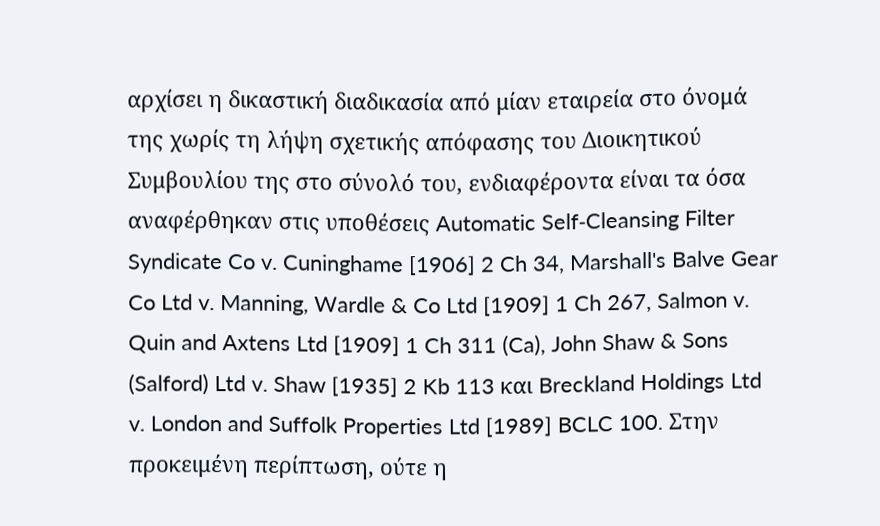αρχίσει η δικαστική διαδικασία από μίαν εταιρεία στο όνομά της χωρίς τη λήψη σχετικής απόφασης του Διοικητικού Συμβουλίου της στο σύνολό του, ενδιαφέροντα είναι τα όσα αναφέρθηκαν στις υποθέσεις Automatic Self‑Cleansing Filter Syndicate Co v. Cuninghame [1906] 2 Ch 34, Marshall's Balve Gear Co Ltd v. Manning, Wardle & Co Ltd [1909] 1 Ch 267, Salmon v. Quin and Axtens Ltd [1909] 1 Ch 311 (Ca), John Shaw & Sons (Salford) Ltd v. Shaw [1935] 2 Kb 113 και Breckland Holdings Ltd v. London and Suffolk Properties Ltd [1989] BCLC 100. Στην προκειμένη περίπτωση, ούτε η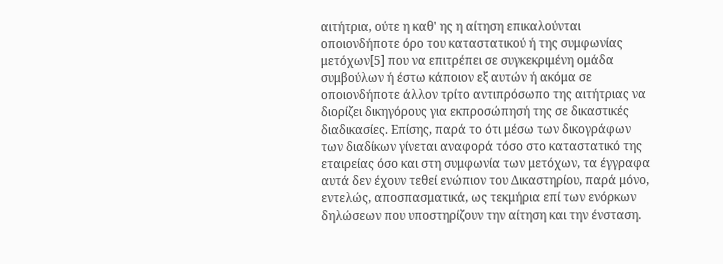αιτήτρια, ούτε η καθ' ης η αίτηση επικαλούνται οποιονδήποτε όρο του καταστατικού ή της συμφωνίας μετόχων[5] που να επιτρέπει σε συγκεκριμένη ομάδα συμβούλων ή έστω κάποιον εξ αυτών ή ακόμα σε οποιονδήποτε άλλον τρίτο αντιπρόσωπο της αιτήτριας να διορίζει δικηγόρους για εκπροσώπησή της σε δικαστικές διαδικασίες. Επίσης, παρά το ότι μέσω των δικογράφων των διαδίκων γίνεται αναφορά τόσο στο καταστατικό της εταιρείας όσο και στη συμφωνία των μετόχων, τα έγγραφα αυτά δεν έχουν τεθεί ενώπιον του Δικαστηρίου, παρά μόνο, εντελώς, αποσπασματικά, ως τεκμήρια επί των ενόρκων δηλώσεων που υποστηρίζουν την αίτηση και την ένσταση.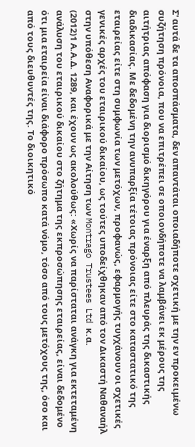Σ' αυτά δε τα αποσπάσματα, δεν απαντάται οποιαδήποτε σχετική με την εν προκειμένω συζήτηση πρόνοια, που να επιτρέπει σε οποιονδήποτε να λαμβάνει εκ μέρους της αιτήτριας απόφαση για διορισμό δικηγόρου για έναρξη από πλευράς της δικαστικής διαδικασίας. Με δεδομένη την ανυπαρξία τέτοιας πρόνοιας είτε στο καταστατικό της εταιρείας είτε στη συμφωνία των μετόχων, προφανώς, εφαρμογής τυγχάνουν οι σχετικές γενικές αρχές του εταιρικού δικαίου, ως τούτες υποδείχθηκαν από τον Δικαστή Ναθαναήλ στην υπόθεση Αναφορικά με την Αίτηση των Montrago Trustees Ltd κ.α.
(2012)1 Α.Α.Δ. 1289, και έχουν ως ακολούθως: «Χωρίς να παρίσταται ανάγκη για εκτεταμένη ανάλυση του εταιρικού δικαίου στο ζήτημα της εκπροσώπησης εταιρείας, είναι δεδομένο ότι μια εταιρεία είναι διάφορο πρόσωπο κατά νόμο, τόσο από τους μετόχους της, όσο και από τους διευθυντές της. Το διοικητικό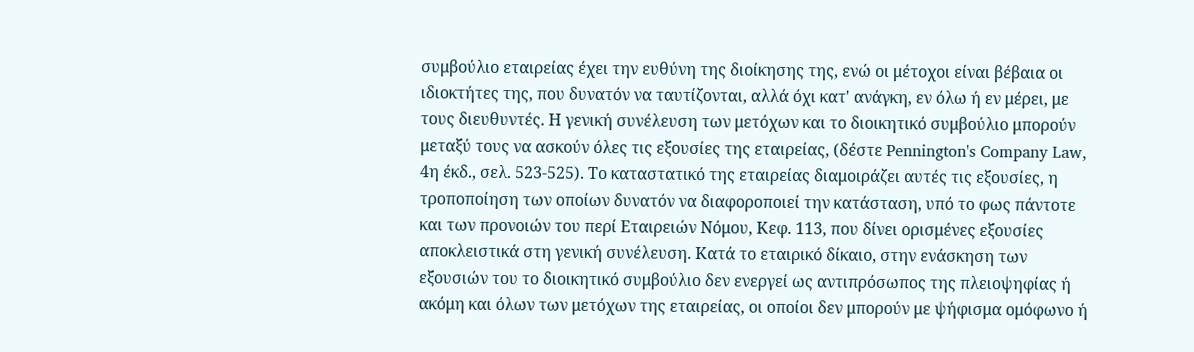συμβούλιο εταιρείας έχει την ευθύνη της διοίκησης της, ενώ οι μέτοχοι είναι βέβαια οι ιδιοκτήτες της, που δυνατόν να ταυτίζονται, αλλά όχι κατ' ανάγκη, εν όλω ή εν μέρει, με τους διευθυντές. Η γενική συνέλευση των μετόχων και το διοικητικό συμβούλιο μπορούν μεταξύ τους να ασκούν όλες τις εξουσίες της εταιρείας, (δέστε Pennington's Company Law, 4η έκδ., σελ. 523-525). Το καταστατικό της εταιρείας διαμοιράζει αυτές τις εξουσίες, η τροποποίηση των οποίων δυνατόν να διαφοροποιεί την κατάσταση, υπό το φως πάντοτε και των προνοιών του περί Εταιρειών Νόμου, Κεφ. 113, που δίνει ορισμένες εξουσίες αποκλειστικά στη γενική συνέλευση. Κατά το εταιρικό δίκαιο, στην ενάσκηση των εξουσιών του το διοικητικό συμβούλιο δεν ενεργεί ως αντιπρόσωπος της πλειοψηφίας ή ακόμη και όλων των μετόχων της εταιρείας, οι οποίοι δεν μπορούν με ψήφισμα ομόφωνο ή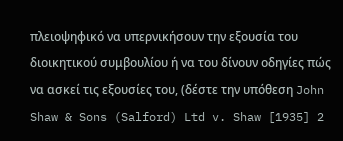πλειοψηφικό να υπερνικήσουν την εξουσία του διοικητικού συμβουλίου ή να του δίνουν οδηγίες πώς να ασκεί τις εξουσίες του, (δέστε την υπόθεση John Shaw & Sons (Salford) Ltd v. Shaw [1935] 2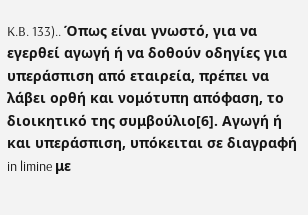K.B. 133).. Όπως είναι γνωστό, για να εγερθεί αγωγή ή να δοθούν οδηγίες για υπεράσπιση από εταιρεία, πρέπει να λάβει ορθή και νομότυπη απόφαση, το διοικητικό της συμβούλιο[6]. Αγωγή ή και υπεράσπιση, υπόκειται σε διαγραφή in limine με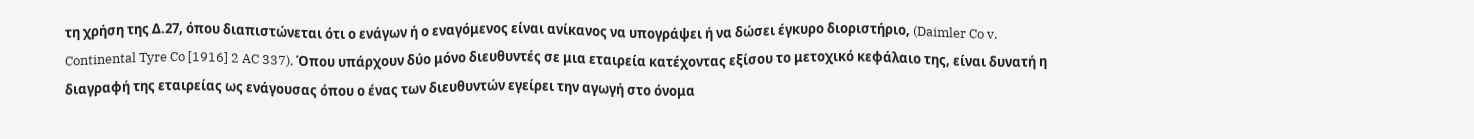τη χρήση της Δ.27, όπου διαπιστώνεται ότι ο ενάγων ή ο εναγόμενος είναι ανίκανος να υπογράψει ή να δώσει έγκυρο διοριστήριο, (Daimler Co v. Continental Tyre Co [1916] 2 AC 337). Όπου υπάρχουν δύο μόνο διευθυντές σε μια εταιρεία κατέχοντας εξίσου το μετοχικό κεφάλαιο της, είναι δυνατή η διαγραφή της εταιρείας ως ενάγουσας όπου ο ένας των διευθυντών εγείρει την αγωγή στο όνομα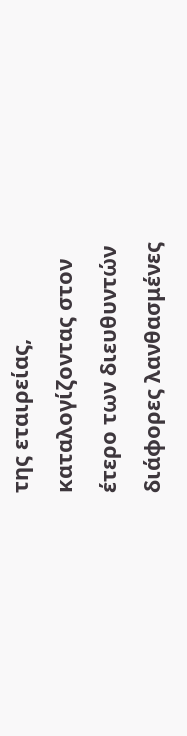της εταιρείας, καταλογίζοντας στον έτερο των διευθυντών διάφορες λανθασμένες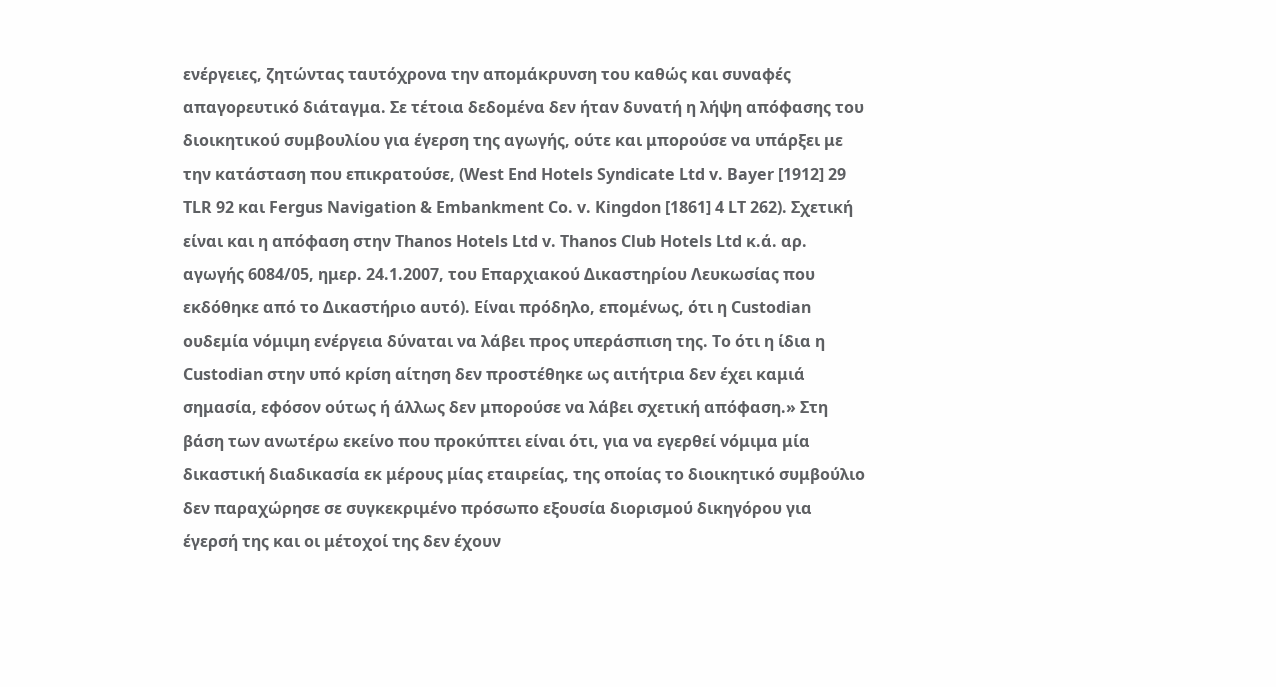ενέργειες, ζητώντας ταυτόχρονα την απομάκρυνση του καθώς και συναφές απαγορευτικό διάταγμα. Σε τέτοια δεδομένα δεν ήταν δυνατή η λήψη απόφασης του διοικητικού συμβουλίου για έγερση της αγωγής, ούτε και μπορούσε να υπάρξει με την κατάσταση που επικρατούσε, (West End Hotels Syndicate Ltd v. Bayer [1912] 29 TLR 92 και Fergus Navigation & Embankment Co. v. Kingdon [1861] 4 LT 262). Σχετική είναι και η απόφαση στην Thanos Hotels Ltd v. Thanos Club Hotels Ltd κ.ά. αρ. αγωγής 6084/05, ημερ. 24.1.2007, του Επαρχιακού Δικαστηρίου Λευκωσίας που εκδόθηκε από το Δικαστήριο αυτό). Είναι πρόδηλο, επομένως, ότι η Custodian ουδεμία νόμιμη ενέργεια δύναται να λάβει προς υπεράσπιση της. Το ότι η ίδια η Custodian στην υπό κρίση αίτηση δεν προστέθηκε ως αιτήτρια δεν έχει καμιά σημασία, εφόσον ούτως ή άλλως δεν μπορούσε να λάβει σχετική απόφαση.» Στη βάση των ανωτέρω εκείνο που προκύπτει είναι ότι, για να εγερθεί νόμιμα μία δικαστική διαδικασία εκ μέρους μίας εταιρείας, της οποίας το διοικητικό συμβούλιο δεν παραχώρησε σε συγκεκριμένο πρόσωπο εξουσία διορισμού δικηγόρου για έγερσή της και οι μέτοχοί της δεν έχουν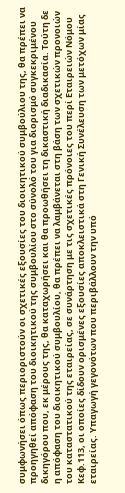συμφωνήσει όπως περιοριστούν οι σχετικές εξουσίες του διοικητικού συμβούλιου της, θα πρέπει να προηγηθεί απόφαση του διοικητικού της συμβουλίου στο σύνολό του για διορισμό συγκεκριμένου δικηγόρου που, εκ μέρους της, θα καταχωρήσει και θα προωθήσει τη δικαστική διαδικασία. Τούτη δε η απόφαση του διοικητικού συμβουλίου, θα πρέπει να λαμβάνεται στη βάση των σχετικών προνοιών του καταστατικού της εταιρείας, σε συνάρτηση με τις σχετικές πρόνοιες του περί Εταιρειών Νόμου Κεφ.113, οι οποίες δίδουν ορισμένες εξουσίες αποκλειστικά στη Γενική Συνέλευση των μετόχων μίας εταιρείας. Υπαγωγή γεγονότων που περιβάλλουν την υπό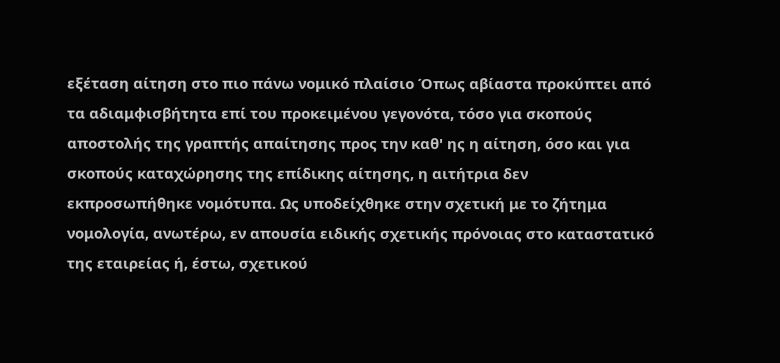εξέταση αίτηση στο πιο πάνω νομικό πλαίσιο Όπως αβίαστα προκύπτει από τα αδιαμφισβήτητα επί του προκειμένου γεγονότα, τόσο για σκοπούς αποστολής της γραπτής απαίτησης προς την καθ' ης η αίτηση, όσο και για σκοπούς καταχώρησης της επίδικης αίτησης, η αιτήτρια δεν εκπροσωπήθηκε νομότυπα. Ως υποδείχθηκε στην σχετική με το ζήτημα νομολογία, ανωτέρω, εν απουσία ειδικής σχετικής πρόνοιας στο καταστατικό της εταιρείας ή, έστω, σχετικού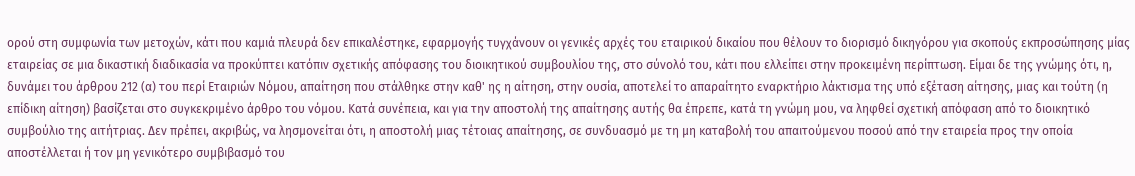ορού στη συμφωνία των μετοχών, κάτι που καμιά πλευρά δεν επικαλέστηκε, εφαρμογής τυγχάνουν οι γενικές αρχές του εταιρικού δικαίου που θέλουν το διορισμό δικηγόρου για σκοπούς εκπροσώπησης μίας εταιρείας σε μια δικαστική διαδικασία να προκύπτει κατόπιν σχετικής απόφασης του διοικητικού συμβουλίου της, στο σύνολό του, κάτι που ελλείπει στην προκειμένη περίπτωση. Είμαι δε της γνώμης ότι, η, δυνάμει του άρθρου 212 (α) του περί Εταιριών Νόμου, απαίτηση που στάλθηκε στην καθ' ης η αίτηση, στην ουσία, αποτελεί το απαραίτητο εναρκτήριο λάκτισμα της υπό εξέταση αίτησης, μιας και τούτη (η επίδικη αίτηση) βασίζεται στο συγκεκριμένο άρθρο του νόμου. Κατά συνέπεια, και για την αποστολή της απαίτησης αυτής θα έπρεπε, κατά τη γνώμη μου, να ληφθεί σχετική απόφαση από το διοικητικό συμβούλιο της αιτήτριας. Δεν πρέπει, ακριβώς, να λησμονείται ότι, η αποστολή μιας τέτοιας απαίτησης, σε συνδυασμό με τη μη καταβολή του απαιτούμενου ποσού από την εταιρεία προς την οποία αποστέλλεται ή τον μη γενικότερο συμβιβασμό του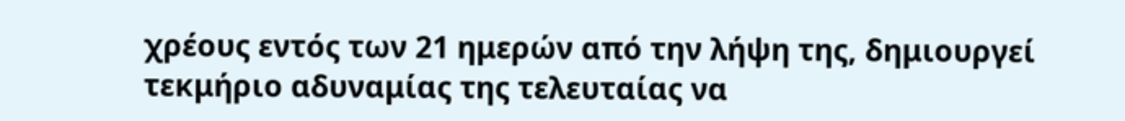χρέους εντός των 21 ημερών από την λήψη της, δημιουργεί τεκμήριο αδυναμίας της τελευταίας να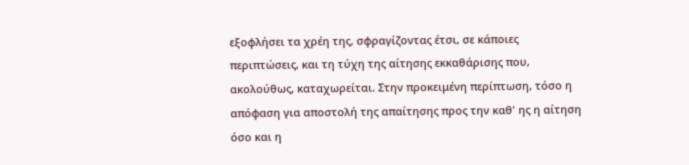εξοφλήσει τα χρέη της, σφραγίζοντας έτσι, σε κάποιες περιπτώσεις, και τη τύχη της αίτησης εκκαθάρισης που, ακολούθως, καταχωρείται. Στην προκειμένη περίπτωση, τόσο η απόφαση για αποστολή της απαίτησης προς την καθ' ης η αίτηση όσο και η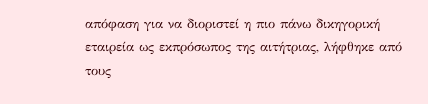απόφαση για να διοριστεί η πιο πάνω δικηγορική εταιρεία ως εκπρόσωπος της αιτήτριας, λήφθηκε από τους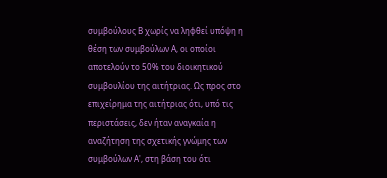συμβούλους Β χωρίς να ληφθεί υπόψη η θέση των συμβούλων Α, οι οποίοι αποτελούν το 50% του διοικητικού συμβουλίου της αιτήτριας. Ως προς στο επιχείρημα της αιτήτριας ότι, υπό τις περιστάσεις, δεν ήταν αναγκαία η αναζήτηση της σχετικής γνώμης των συμβούλων Α', στη βάση του ότι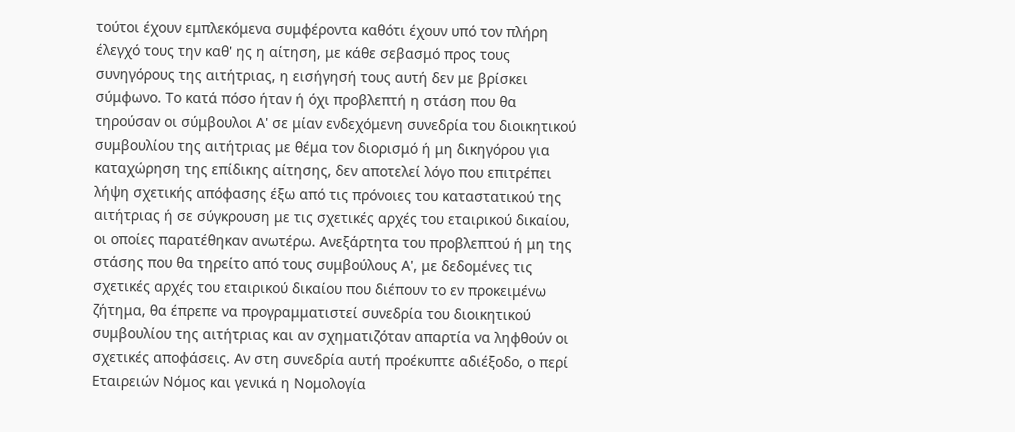τούτοι έχουν εμπλεκόμενα συμφέροντα καθότι έχουν υπό τον πλήρη έλεγχό τους την καθ' ης η αίτηση, με κάθε σεβασμό προς τους συνηγόρους της αιτήτριας, η εισήγησή τους αυτή δεν με βρίσκει σύμφωνο. Το κατά πόσο ήταν ή όχι προβλεπτή η στάση που θα τηρούσαν οι σύμβουλοι Α' σε μίαν ενδεχόμενη συνεδρία του διοικητικού συμβουλίου της αιτήτριας με θέμα τον διορισμό ή μη δικηγόρου για καταχώρηση της επίδικης αίτησης, δεν αποτελεί λόγο που επιτρέπει λήψη σχετικής απόφασης έξω από τις πρόνοιες του καταστατικού της αιτήτριας ή σε σύγκρουση με τις σχετικές αρχές του εταιρικού δικαίου, οι οποίες παρατέθηκαν ανωτέρω. Ανεξάρτητα του προβλεπτού ή μη της στάσης που θα τηρείτο από τους συμβούλους Α', με δεδομένες τις σχετικές αρχές του εταιρικού δικαίου που διέπουν το εν προκειμένω ζήτημα, θα έπρεπε να προγραμματιστεί συνεδρία του διοικητικού συμβουλίου της αιτήτριας και αν σχηματιζόταν απαρτία να ληφθούν οι σχετικές αποφάσεις. Αν στη συνεδρία αυτή προέκυπτε αδιέξοδο, ο περί Εταιρειών Νόμος και γενικά η Νομολογία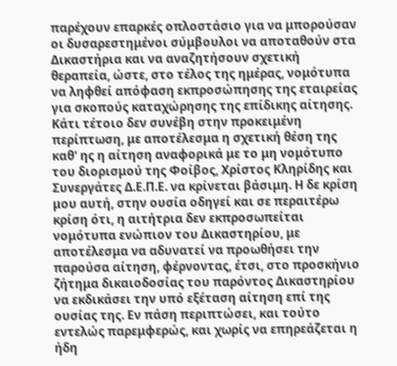παρέχουν επαρκές οπλοστάσιο για να μπορούσαν οι δυσαρεστημένοι σύμβουλοι να αποταθούν στα Δικαστήρια και να αναζητήσουν σχετική θεραπεία, ώστε, στο τέλος της ημέρας, νομότυπα να ληφθεί απόφαση εκπροσώπησης της εταιρείας για σκοπούς καταχώρησης της επίδικης αίτησης. Κάτι τέτοιο δεν συνέβη στην προκειμένη περίπτωση, με αποτέλεσμα η σχετική θέση της καθ' ης η αίτηση αναφορικά με το μη νομότυπο του διορισμού της Φοίβος, Χρίστος Κληρίδης και Συνεργάτες Δ.Ε.Π.Ε. να κρίνεται βάσιμη. Η δε κρίση μου αυτή, στην ουσία οδηγεί και σε περαιτέρω κρίση ότι, η αιτήτρια δεν εκπροσωπείται νομότυπα ενώπιον του Δικαστηρίου, με αποτέλεσμα να αδυνατεί να προωθήσει την παρούσα αίτηση, φέρνοντας, έτσι, στο προσκήνιο ζήτημα δικαιοδοσίας του παρόντος Δικαστηρίου να εκδικάσει την υπό εξέταση αίτηση επί της ουσίας της. Εν πάση περιπτώσει, και τούτο εντελώς παρεμφερώς, και χωρίς να επηρεάζεται η ήδη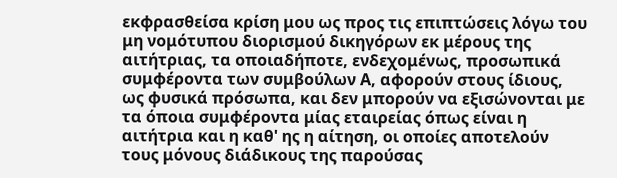εκφρασθείσα κρίση μου ως προς τις επιπτώσεις λόγω του μη νομότυπου διορισμού δικηγόρων εκ μέρους της αιτήτριας, τα οποιαδήποτε, ενδεχομένως, προσωπικά συμφέροντα των συμβούλων Α, αφορούν στους ίδιους, ως φυσικά πρόσωπα, και δεν μπορούν να εξισώνονται με τα όποια συμφέροντα μίας εταιρείας όπως είναι η αιτήτρια και η καθ' ης η αίτηση, οι οποίες αποτελούν τους μόνους διάδικους της παρούσας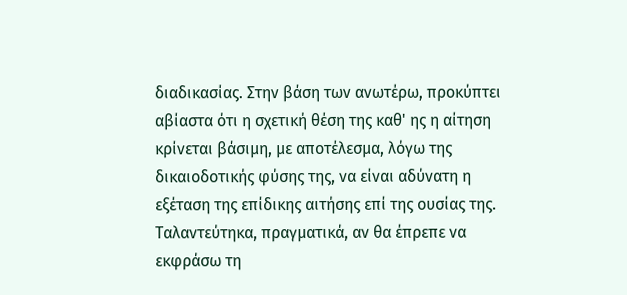διαδικασίας. Στην βάση των ανωτέρω, προκύπτει αβίαστα ότι η σχετική θέση της καθ' ης η αίτηση κρίνεται βάσιμη, με αποτέλεσμα, λόγω της δικαιοδοτικής φύσης της, να είναι αδύνατη η εξέταση της επίδικης αιτήσης επί της ουσίας της. Ταλαντεύτηκα, πραγματικά, αν θα έπρεπε να εκφράσω τη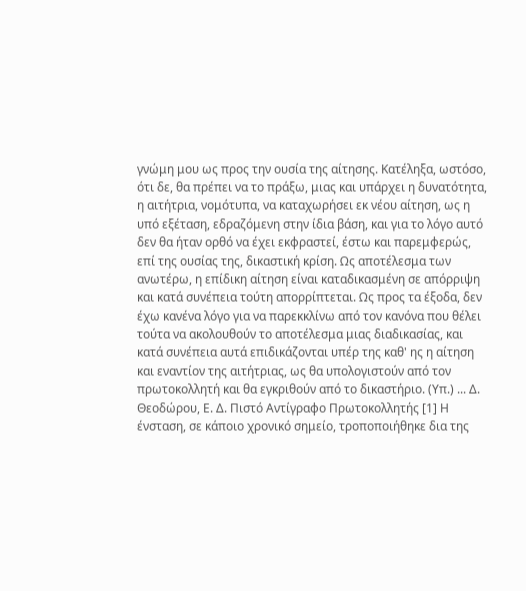γνώμη μου ως προς την ουσία της αίτησης. Κατέληξα, ωστόσο, ότι δε, θα πρέπει να το πράξω, μιας και υπάρχει η δυνατότητα, η αιτήτρια, νομότυπα, να καταχωρήσει εκ νέου αίτηση, ως η υπό εξέταση, εδραζόμενη στην ίδια βάση, και για το λόγο αυτό δεν θα ήταν ορθό να έχει εκφραστεί, έστω και παρεμφερώς, επί της ουσίας της, δικαστική κρίση. Ως αποτέλεσμα των ανωτέρω, η επίδικη αίτηση είναι καταδικασμένη σε απόρριψη και κατά συνέπεια τούτη απορρίπτεται. Ως προς τα έξοδα, δεν έχω κανένα λόγο για να παρεκκλίνω από τον κανόνα που θέλει τούτα να ακολουθούν το αποτέλεσμα μιας διαδικασίας, και κατά συνέπεια αυτά επιδικάζονται υπέρ της καθ' ης η αίτηση και εναντίον της αιτήτριας, ως θα υπολογιστούν από τον πρωτοκολλητή και θα εγκριθούν από το δικαστήριο. (Υπ.) ... Δ. Θεοδώρου, Ε. Δ. Πιστό Αντίγραφο Πρωτοκολλητής [1] Η ένσταση, σε κάποιο χρονικό σημείο, τροποποιήθηκε δια της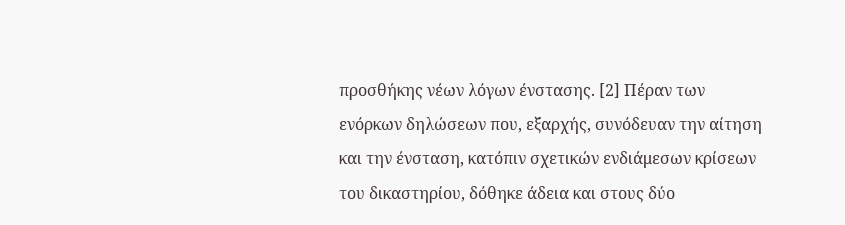προσθήκης νέων λόγων ένστασης. [2] Πέραν των ενόρκων δηλώσεων που, εξαρχής, συνόδευαν την αίτηση και την ένσταση, κατόπιν σχετικών ενδιάμεσων κρίσεων του δικαστηρίου, δόθηκε άδεια και στους δύο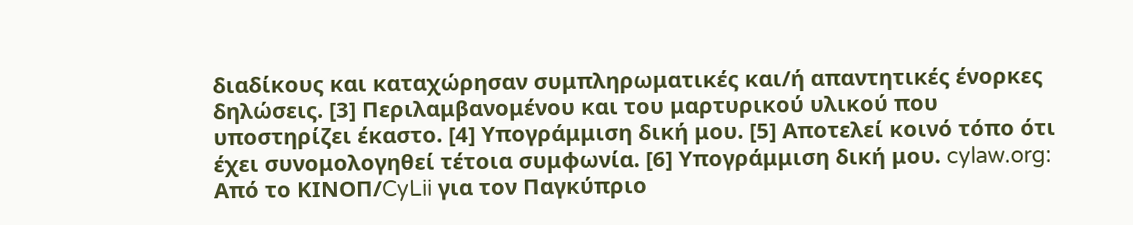διαδίκους και καταχώρησαν συμπληρωματικές και/ή απαντητικές ένορκες δηλώσεις. [3] Περιλαμβανομένου και του μαρτυρικού υλικού που υποστηρίζει έκαστο. [4] Υπογράμμιση δική μου. [5] Αποτελεί κοινό τόπο ότι έχει συνομολογηθεί τέτοια συμφωνία. [6] Υπογράμμιση δική μου. cylaw.org: Από το ΚΙΝOΠ/CyLii για τον Παγκύπριο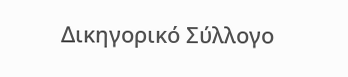Δικηγορικό Σύλλογο